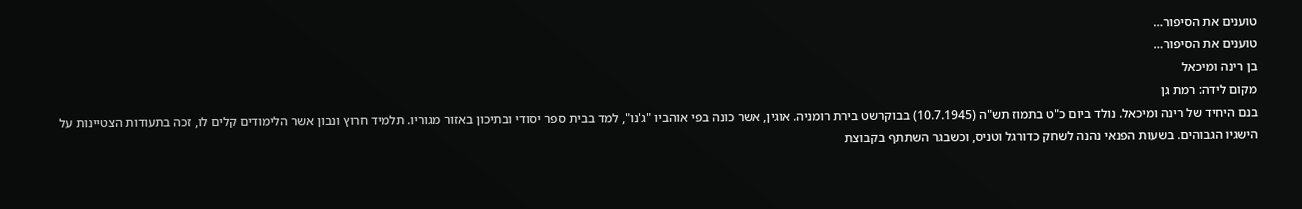טוענים את הסיפור…
טוענים את הסיפור…
בן רינה ומיכאל
מקום לידה: רמת גן
בנם היחיד של רינה ומיכאל. נולד ביום כ"ט בתמוז תש"ה (10.7.1945) בבוקרשט בירת רומניה. אוגין, אשר כונה בפי אוהביו "ג'נו", למד בבית ספר יסודי ובתיכון באזור מגוריו. תלמיד חרוץ ונבון אשר הלימודים קלים לו, זכה בתעודות הצטיינות על הישגיו הגבוהים. בשעות הפנאי נהנה לשחק כדורגל וטניס, וכשבגר השתתף בקבוצת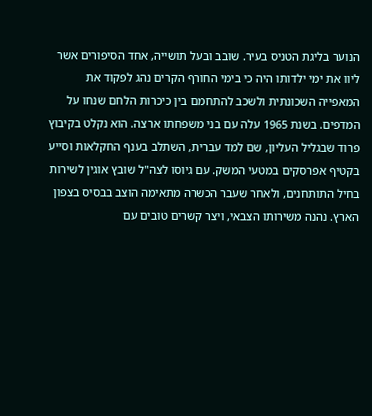הנוער בליגת הטניס בעיר. שובב ובעל תושייה, אחד הסיפורים אשר ליוו את ימי ילדותו היה כי בימי החורף הקרים נהג לפקוד את המאפייה השכונתית ולשכב להתחמם בין כיכרות הלחם שנחו על המדפים. בשנת 1965 עלה עם בני משפחתו ארצה. הוא נקלט בקיבוץ פרוד שבגליל העליון, שם למד עברית, השתלב בענף החקלאות וסייע בקטיף אפרסקים במטעי המשק. עם גיוסו לצה"ל שובץ אוגין לשירות בחיל התותחנים, ולאחר שעבר הכשרה מתאימה הוצב בבסיס בצפון הארץ. נהנה משירותו הצבאי, ויצר קשרים טובים עם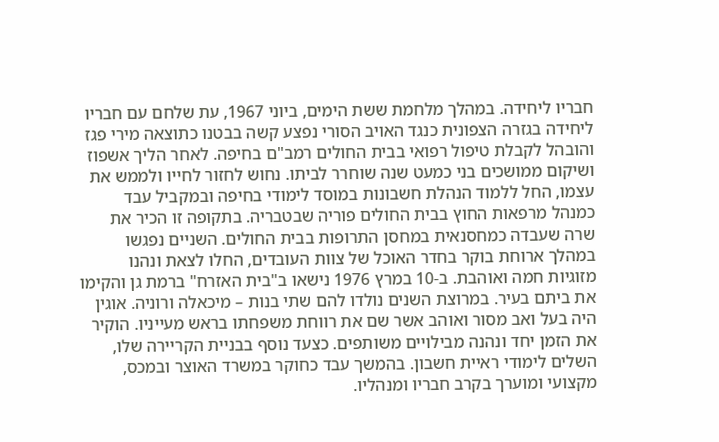חבריו ליחידה. במהלך מלחמת ששת הימים, ביוני 1967, עת שלחם עם חבריו ליחידה בגזרה הצפונית כנגד האויב הסורי נפצע קשה בבטנו כתוצאה מירי פגז והובהל לקבלת טיפול רפואי בבית החולים רמב"ם בחיפה. לאחר הליך אשפוז ושיקום ממושכים בני כמעט שנה שוחרר לביתו. נחוש לחזור לחייו ולממש את עצמו, החל ללמוד הנהלת חשבונות במוסד לימודי בחיפה ובמקביל עבד כמנהל מרפאות החוץ בבית החולים פוריה שבטבריה. בתקופה זו הכיר את שרה שעבדה כמחסנאית במחסן התרופות בבית החולים. השניים נפגשו במהלך ארוחת בוקר בחדר האוכל של צוות העובדים, החלו לצאת ונהנו מזוגיות חמה ואוהבת. ב-10 במרץ 1976 נישאו ב"בית האזרח" ברמת גן והקימו את ביתם בעיר. במרוצת השנים נולדו להם שתי בנות – מיכאלה ורוניה. אוגין היה בעל ואב מסור ואוהב אשר שם את רווחת משפחתו בראש מעייניו. הוקיר את הזמן יחד ונהנה מבילויים משותפים. כצעד נוסף בבניית הקריירה שלו, השלים לימודי ראיית חשבון. בהמשך עבד כחוקר במשרד האוצר ובמכס, מקצועי ומוערך בקרב חבריו ומנהליו.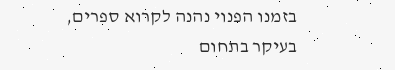בזמנו הפנוי נהנה לקרוא ספרים, בעיקר בתחום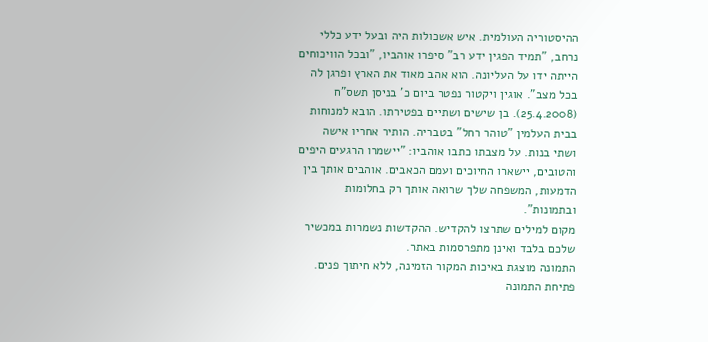ההיסטוריה העולמית. איש אשכולות היה ובעל ידע כללי נרחב, "תמיד הפגין ידע רב" סיפרו אוהביו, "ובכל הוויכוחים הייתה ידו על העליונה. הוא אהב מאוד את הארץ ופרגן לה בכל מצב". אוגין ויקטור נפטר ביום כ' בניסן תשס"ח (25.4.2008). בן שישים ושתיים בפטירתו. הובא למנוחות בבית העלמין "טוהר רחל" בטבריה. הותיר אחריו אישה ושתי בנות. על מצבתו כתבו אוהביו: "יישמרו הרגעים היפים והטובים, יישארו החיוכים ועמם הכאבים. אוהבים אותך בין הדמעות, המשפחה שלך שרואה אותך רק בחלומות ובתמונות".
מקום למילים שתרצו להקדיש. ההקדשות נשמרות במכשיר שלכם בלבד ואינן מתפרסמות באתר.
התמונה מוצגת באיכות המקור הזמינה, ללא חיתוך פנים. פתיחת התמונה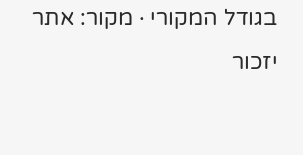בגודל המקורי · מקור: אתר יזכור